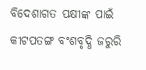ବିଦେଶାଗତ ପକ୍ଷୀଙ୍କ ପାଇଁ କୀଟପତଙ୍ଗ ବଂଶବୃଦ୍ଧି ଜରୁରି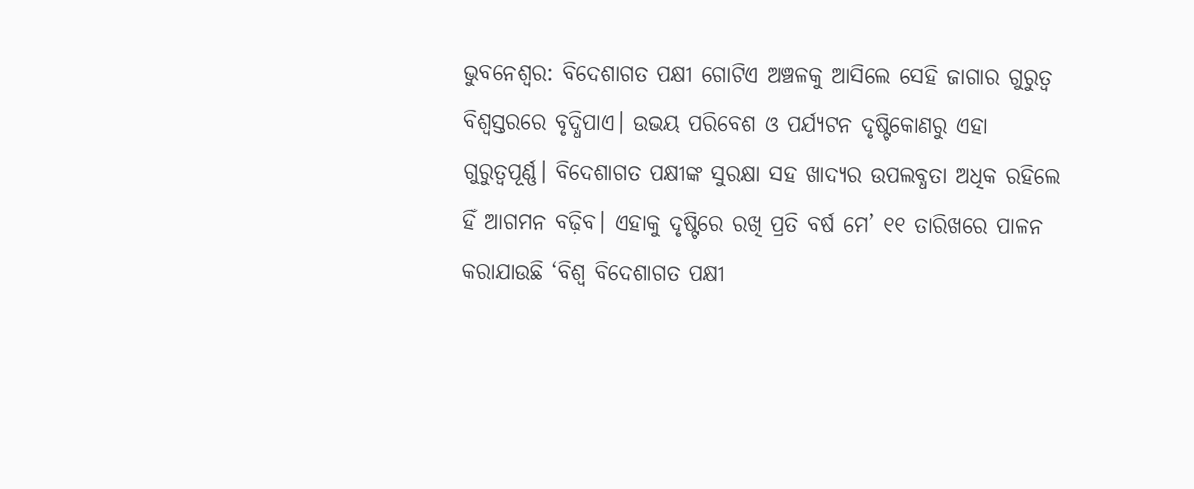ଭୁବନେଶ୍ବର: ବିଦେଶାଗତ ପକ୍ଷୀ ଗୋଟିଏ ଅଞ୍ଚଳକୁ ଆସିଲେ ସେହି ଜାଗାର ଗୁରୁତ୍ବ ବିଶ୍ବସ୍ତରରେ ବୃଦ୍ଧିପାଏ। ଉଭୟ ପରିବେଶ ଓ ପର୍ଯ୍ୟଟନ ଦୃଷ୍ଟିକୋଣରୁ ଏହା ଗୁରୁତ୍ବପୂର୍ଣ୍ଣ। ବିଦେଶାଗତ ପକ୍ଷୀଙ୍କ ସୁରକ୍ଷା ସହ ଖାଦ୍ୟର ଉପଲବ୍ଧତା ଅଧିକ ରହିଲେ ହିଁ ଆଗମନ ବଢ଼ିବ। ଏହାକୁ ଦୃଷ୍ଟିରେ ରଖି ପ୍ରତି ବର୍ଷ ମେ’ ୧୧ ତାରିଖରେ ପାଳନ କରାଯାଉଛି ‘ବିଶ୍ବ ବିଦେଶାଗତ ପକ୍ଷୀ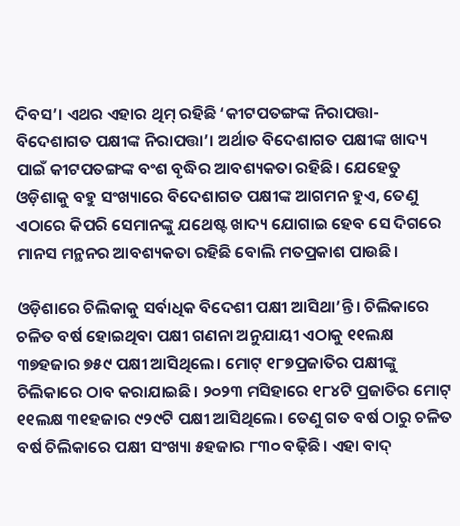ଦିବସ’। ଏଥର ଏହାର ଥିମ୍‌ ରହିଛି ‘କୀଟପତଙ୍ଗଙ୍କ ନିରାପତ୍ତା- ବିଦେଶାଗତ ପକ୍ଷୀଙ୍କ ନିରାପତ୍ତା’। ଅର୍ଥାତ ବିଦେଶାଗତ ପକ୍ଷୀଙ୍କ ଖାଦ୍ୟ ପାଇଁ କୀଟପତଙ୍ଗଙ୍କ ବଂଶ ବୃଦ୍ଧିର ଆବଶ୍ୟକତା ରହିଛି। ଯେହେତୁ ଓଡ଼ିଶାକୁ ବହୁ ସଂଖ୍ୟାରେ ବିଦେଶାଗତ ପକ୍ଷୀଙ୍କ ଆଗମନ ହୁଏ, ତେଣୁ ଏଠାରେ କିପରି ସେମାନଙ୍କୁ ଯଥେଷ୍ଟ ଖାଦ୍ୟ ଯୋଗାଇ ହେବ ସେ ଦିଗରେ ମାନସ ମନ୍ଥନର ଆବଶ୍ୟକତା ରହିଛି ବୋଲି ମତପ୍ରକାଶ ପାଉଛି।

ଓଡ଼ିଶାରେ ଚିଲିକାକୁ ସର୍ବାଧିକ ବିଦେଶୀ ପକ୍ଷୀ ଆସିଥା’ନ୍ତି। ଚିଲିକାରେ ଚଳିତ ବର୍ଷ ହୋଇଥିବା ପକ୍ଷୀ ଗଣନା ଅନୁଯାୟୀ ଏଠାକୁ ୧୧ଲକ୍ଷ ୩୭ହଜାର ୭୫୯ ପକ୍ଷୀ ଆସିଥିଲେ। ମୋଟ୍ ୧୮୭ପ୍ରଜାତିର ପକ୍ଷୀଙ୍କୁ ଚିଲିକାରେ ଠାବ କରାଯାଇଛି। ୨୦୨୩ ମସିହାରେ ୧୮୪ଟି ପ୍ରଜାତିର ମୋଟ୍ ୧୧ଲକ୍ଷ ୩୧ହଜାର ୯୨୯ଟି ପକ୍ଷୀ ଆସିଥିଲେ। ତେଣୁ ଗତ ବର୍ଷ ଠାରୁ ଚଳିତ ବର୍ଷ ଚିଲିକାରେ ପକ୍ଷୀ ସଂଖ୍ୟା ୫ହଜାର ୮୩୦ ବଢ଼ିଛି। ଏହା ବାଦ୍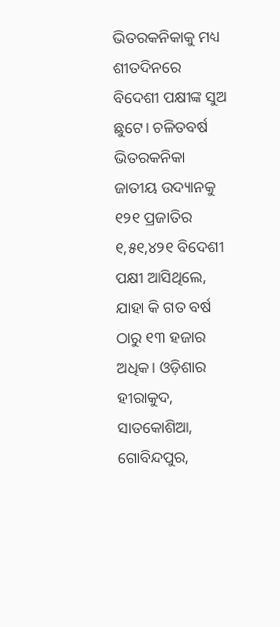ଭିତରକନିକାକୁ ମଧ୍ୟ ଶୀତଦିନରେ ବିଦେଶୀ ପକ୍ଷୀଙ୍କ ସୁଅ ଛୁଟେ। ଚଳିତବର୍ଷ ଭିତରକନିକା ଜାତୀୟ ଉଦ୍ୟାନକୁ ୧୨୧ ପ୍ରଜାତିର ୧,୫୧,୪୨୧ ବିଦେଶୀ ପକ୍ଷୀ ଆସିଥିଲେ, ଯାହା କି ଗତ ବର୍ଷ ଠାରୁ ୧୩ ହଜାର ଅଧିକ। ଓଡ଼ିଶାର ହୀରାକୁଦ, ସାତକୋଶିଆ, ଗୋବିନ୍ଦପୁର,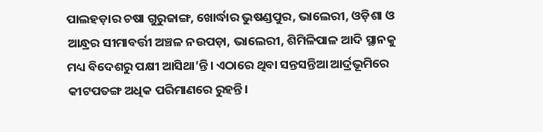ପାଲହଡ଼ାର ଚଷା ଗୁରୁଜାଙ୍ଗ, ଖୋର୍ଦ୍ଧାର ଭୁଷଣ୍ଡପୁର, ଭାଲେରୀ, ଓଡ଼ିଶା ଓ ଆନ୍ଧ୍ରର ସୀମାବର୍ତ୍ତୀ ଅଞ୍ଚଳ ନଉପଡ଼ା, ଭାଲେରୀ, ଶିମିଳିପାଳ ଆଦି ସ୍ଥାନକୁ ମଧ୍ୟ ବିଦେଶରୁ ପକ୍ଷୀ ଆସିଥା’ନ୍ତି। ଏଠାରେ ଥିବା ସନ୍ତସନ୍ତିଆ ଆର୍ଦ୍ରଭୂମିରେ କୀଟପତଙ୍ଗ ଅଧିକ ପରିମାଣରେ ରୁହନ୍ତି।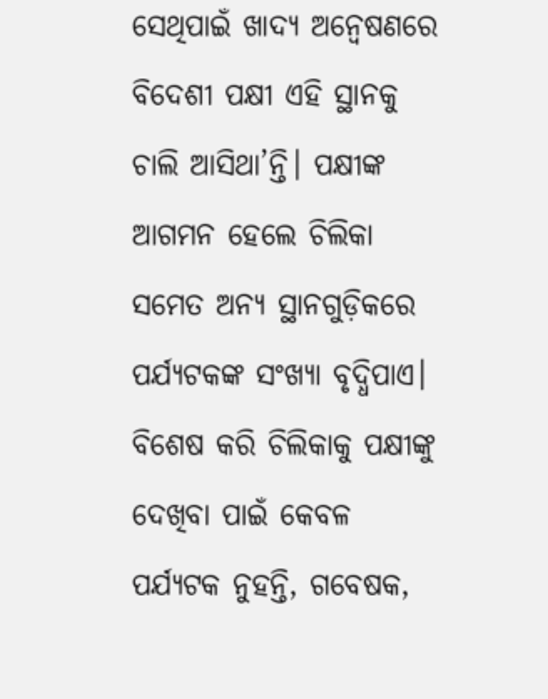ସେଥିପାଇଁ ଖାଦ୍ୟ ଅନ୍ବେଷଣରେ ବିଦେଶୀ ପକ୍ଷୀ ଏହି ସ୍ଥାନକୁ ଚାଲି ଆସିଥା’ନ୍ତି। ପକ୍ଷୀଙ୍କ ଆଗମନ ହେଲେ ଚିଲିକା ସମେତ ଅନ୍ୟ ସ୍ଥାନଗୁଡ଼ିକରେ ପର୍ଯ୍ୟଟକଙ୍କ ସଂଖ୍ୟା ବୃଦ୍ଧିପାଏ। ବିଶେଷ କରି ଚିଲିକାକୁ ପକ୍ଷୀଙ୍କୁ ଦେଖିବା ପାଇଁ କେବଳ ପର୍ଯ୍ୟଟକ ନୁହନ୍ତି, ଗବେଷକ,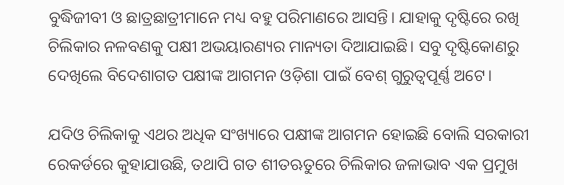ବୁଦ୍ଧିଜୀବୀ ଓ ଛାତ୍ରଛାତ୍ରୀମାନେ ମଧ୍ୟ ବହୁ ପରିମାଣରେ ଆସନ୍ତି। ଯାହାକୁ ଦୃଷ୍ଟିରେ ରଖି ଚିଲିକାର ନଳବଣକୁ ପକ୍ଷୀ ଅଭୟାରଣ୍ୟର ମାନ୍ୟତା ଦିଆଯାଇଛି। ସବୁ ଦୃଷ୍ଟିକୋଣରୁ ଦେଖିଲେ ବିଦେଶାଗତ ପକ୍ଷୀଙ୍କ ଆଗମନ ଓଡ଼ିଶା ପାଇଁ ‌ବେଶ୍‌ ଗୁରୁତ୍ବପୂର୍ଣ୍ଣ ଅଟେ।

ଯଦିଓ ଚିଲିକାକୁ ଏଥର ଅଧିକ ସଂଖ୍ୟାରେ ପକ୍ଷୀଙ୍କ ଆଗମନ ହୋଇଛି ବୋଲି ସରକାରୀ ରେକର୍ଡରେ କୁହାଯାଉଛି, ତଥାପି ଗତ ଶୀତଋତୁରେ ଚିଲିକାର ଜଳାଭାବ ଏକ ପ୍ରମୁଖ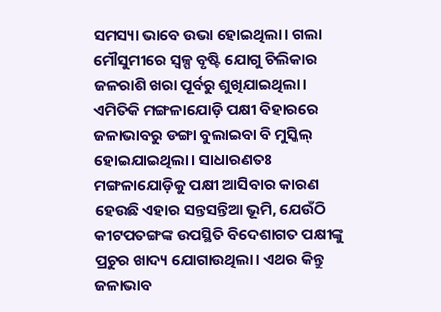ସମସ୍ୟା ଭାବେ ଉଭା ହୋଇଥିଲା। ଗଲା ମୌସୁମୀରେ ସ୍ବଳ୍ପ ବୃଷ୍ଟି ଯୋଗୁ ଚିଲିକାର ଜଳରାଶି ଖରା ପୂର୍ବରୁ ଶୁଖିଯାଇଥିଲା। ଏମିତିକି ମଙ୍ଗଳାଯୋଡ଼ି ପକ୍ଷୀ ବିହାରରେ ଜଳାଭାବରୁ ଡଙ୍ଗା ବୁଲାଇବା ବି ମୁସ୍କିଲ୍ ହୋଇଯାଇଥିଲା। ସାଧାରଣତଃ ମଙ୍ଗଳାଯୋଡ଼ିକୁ ପକ୍ଷୀ ଆସିବାର କାରଣ ହେଉଛି ଏହାର ସନ୍ତସନ୍ତିଆ ଭୂମି, ଯେଉଁଠି କୀଟପତଙ୍ଗଙ୍କ ଉପସ୍ଥିତି ବିଦେଶାଗତ ପକ୍ଷୀଙ୍କୁ ପ୍ରଚୁର ଖାଦ୍ୟ ଯୋଗାଉଥିଲା। ଏଥର କିନ୍ତୁ ଜଳାଭାବ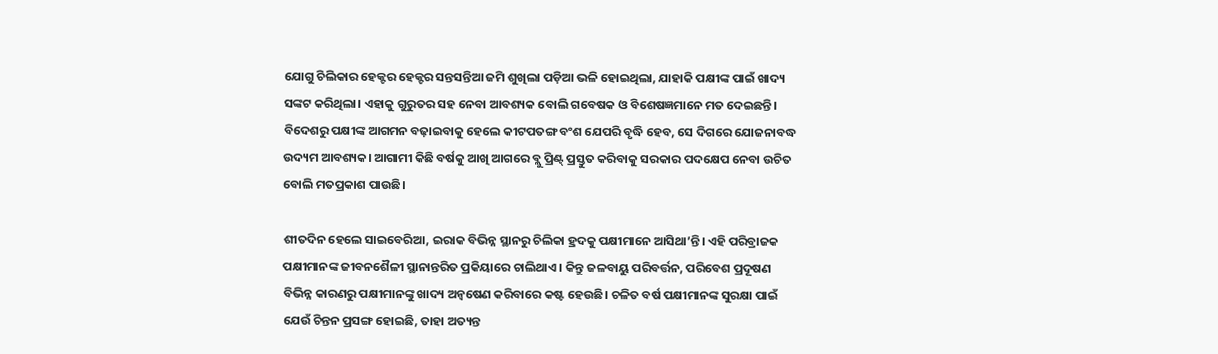ଯୋଗୁ ଚିଲିକାର ହେକ୍ଟର ହେକ୍ଟର ସନ୍ତସନ୍ତିଆ ଜମି ଶୁଖିଲା ପଡ଼ିଆ ଭଳି ହୋଇଥିଲା, ଯାହାକି ପକ୍ଷୀଙ୍କ ପାଇଁ ଖାଦ୍ୟ ସଙ୍କଟ କରିଥିଲା। ଏହାକୁ ଗୁରୁତର ‌ସହ ନେବା ଆବଶ୍ୟକ ବୋଲି ଗବେଷକ ଓ ବିଶେଷଜ୍ଞମାନେ ମତ ଦେଇଛନ୍ତି। ବିଦେଶରୁ ପକ୍ଷୀଙ୍କ ଆଗମନ ବଢ଼ାଇବାକୁ ହେଲେ କୀଟପତଙ୍ଗ ବଂଶ ଯେପରି ବୃଦ୍ଧି ହେବ, ସେ ଦିଗରେ ଯୋଜନାବଦ୍ଧ ଉଦ୍ୟମ ଆବଶ୍ୟକ। ଆଗାମୀ କିଛି ବର୍ଷକୁ ଆଖି ଆଗରେ ବ୍ଲୁ ପ୍ରିଣ୍ଟ୍‌ ପ୍ରସ୍ତୁତ କରିବାକୁ ସରକାର ପଦକ୍ଷେପ ନେବା ଉଚିତ ବୋଲି ମତପ୍ରକାଶ ପାଉଛି।

ଶୀତଦିନ ହେଲେ ସାଇବେରିଆ, ଇରାକ ବିଭିନ୍ନ ସ୍ଥାନରୁ ଚିଲିକା ହ୍ରଦକୁ ପକ୍ଷୀମାନେ ଆସିଥା’ନ୍ତି। ଏହି ପରିବ୍ରାଜକ ପକ୍ଷୀମାନଙ୍କ ଜୀବନଶୈଳୀ ସ୍ଥାନାନ୍ତରିତ ପ୍ରକିୟାରେ ଚାଲିଥାଏ। କିନ୍ତୁ ଜଳବାୟୁ ପରିବର୍ତ୍ତନ, ପରିବେଶ ପ୍ରଦୂଷଣ ବିଭିନ୍ନ କାରଣରୁ ପକ୍ଷୀମାନଙ୍କୁ ଖାଦ୍ୟ ଅନ୍ୱଷେଣ କରିବାରେ କଷ୍ଟ ହେଉଛି। ଚଳିତ ବର୍ଷ ପକ୍ଷୀମାନଙ୍କ ସୁରକ୍ଷା ପାଇଁ ଯେଉଁ ଚିନ୍ତନ ପ୍ରସଙ୍ଗ ହୋଇଛି, ତାହା ଅତ୍ୟନ୍ତ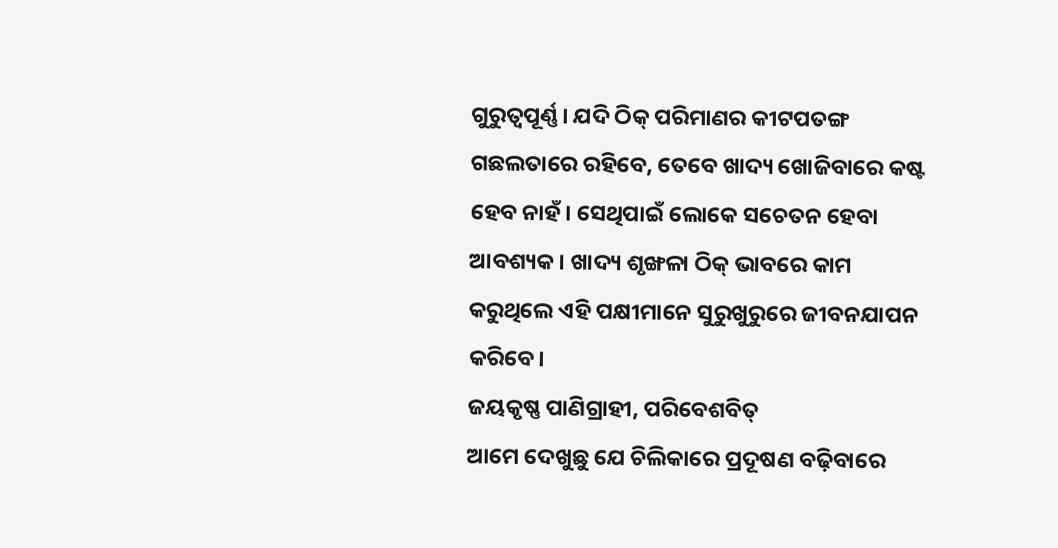ଗୁରୁତ୍ବପୂର୍ଣ୍ଣ। ଯଦି ଠିକ୍‌ ପରିମାଣର କୀଟପତଙ୍ଗ ଗଛଲତାରେ ରହିବେ, ତେବେ ଖାଦ୍ୟ ଖୋଜିବାରେ କଷ୍ଟ ହେବ ନାହଁ। ସେଥିପାଇଁ ଲୋକେ ସଚେତନ ହେବା ଆବଶ୍ୟକ। ଖାଦ୍ୟ ଶୃଙ୍ଖଳା ଠିକ୍‌ ଭାବରେ କାମ କରୁଥିଲେ ଏହି ପକ୍ଷୀମାନେ ସୁରୁଖୁରୁରେ ଜୀବନଯାପନ କରିବେ।
ଜୟକୃଷ୍ଣ ପାଣିଗ୍ରାହୀ, ପରିବେଶବିତ୍‌
ଆମେ ଦେଖୁଛୁ ଯେ ଚିଲିକାରେ ପ୍ରଦୂଷଣ ବଢ଼ିବାରେ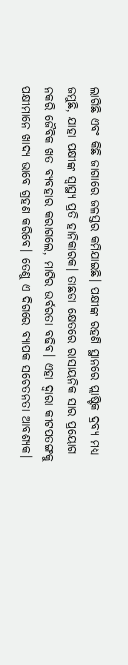ଲାଗିଛି ଏବଂ କିଛି ଜାଗାରେ ଜଳସ୍ତର କମିଯାଇଛି। ପକ୍ଷୀଙ୍କ ରହଣି ସ୍ଥାନରେ ପ୍ଲାଷ୍ଟିକ ଦ୍ରବ୍ୟ ମଧ୍ୟ ଜମୁଛି, ଯାହା ପକ୍ଷୀଙ୍କ ସ୍ବାସ୍ଥ୍ୟ ପ୍ରତି ହାନିକାରକ। ତାଛଡା କ୍ଷେତରେ ରାସାୟନିକ ସାର ପ୍ରୟୋଗ ନକରି ଜୈବିକ ଖତ ବ୍ୟବହାର କରାଗଲେ, ମାଟିର ଉର୍ବରତା ବଢିବ। ଏହା ଦ୍ବାରା କୀଟପତଙ୍ଗକୁ ପକ୍ଷୀମାନେ ଖାଦ୍ୟ ଭାବେ ଗ୍ରହଣ କରିବେ। ତେଣୁ ଏ ଦିଗରେ ବ୍ୟାପକ ସଚେତନତା ଆବଶ୍ୟକ।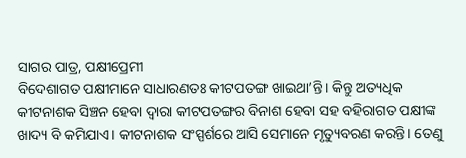ସାଗର ପାତ୍ର, ପକ୍ଷୀପ୍ରେମୀ
ବିଦେଶାଗତ ପକ୍ଷୀମାନେ ସାଧାରଣତଃ କୀଟପତଙ୍ଗ ଖାଇଥା’ନ୍ତି। କିନ୍ତୁ ଅତ୍ୟଧିକ କୀଟନାଶକ ସିଞ୍ଚନ ହେବା ଦ୍ୱାରା କୀଟପତଙ୍ଗର ବିନାଶ ହେବା ସହ ବହିରାଗତ ପକ୍ଷୀଙ୍କ ଖାଦ୍ୟ ବି କମିଯାଏ। କୀଟନାଶକ ସଂସ୍ପର୍ଶରେ ଆସି ସେମାନେ ମୃତ୍ୟୁବରଣ କରନ୍ତି। ତେଣୁ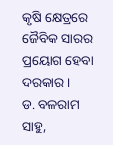କୃଷି କ୍ଷେତ୍ରରେ ଜୈବିକ ସାରର ପ୍ରୟୋଗ ହେବା ଦରକାର।
ଡ. ବଳରାମ ସାହୁ,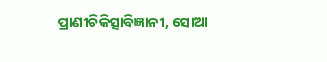ପ୍ରାଣୀଚିକିତ୍ସାବିଜ୍ଞାନୀ, ସୋଆ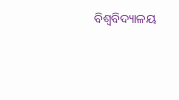ବିଶ୍ବବିଦ୍ୟାଳୟ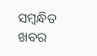ସମ୍ବନ୍ଧିତ ଖବର